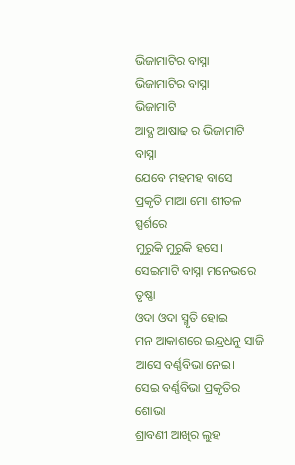ଭିଜାମାଟିର ବାସ୍ନା
ଭିଜାମାଟିର ବାସ୍ନା
ଭିଜାମାଟି
ଆଦ୍ଯ ଆଷାଢ ର ଭିଜାମାଟି ବାସ୍ନା
ଯେବେ ମହମହ ବାସେ
ପ୍ରକୃତି ମାଆ ମୋ ଶୀତଳ ସ୍ପର୍ଶରେ
ମୁରୁକି ମୁରୁକି ହସେ।
ସେଇମାଟି ବାସ୍ନା ମନେଭରେ ତୃଷ୍ଣା
ଓଦା ଓଦା ସ୍ମୃତି ହୋଇ
ମନ ଆକାଶରେ ଇନ୍ଦ୍ରଧନୁ ସାଜି
ଆସେ ବର୍ଣ୍ଣବିଭା ନେଇ।
ସେଇ ବର୍ଣ୍ଣବିଭା ପ୍ରକୃତିର ଶୋଭା
ଶ୍ରାବଣୀ ଆଖିର ଲୁହ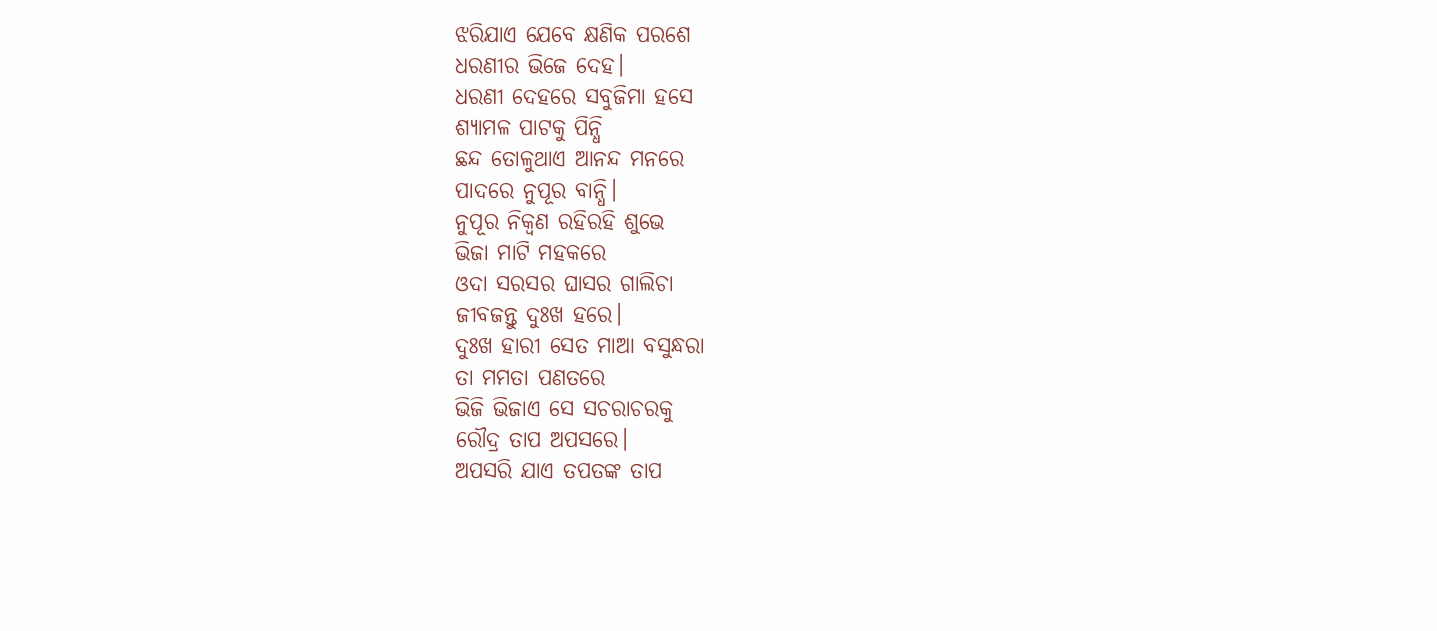ଝରିଯାଏ ଯେବେ କ୍ଷଣିକ ପରଶେ
ଧରଣୀର ଭିଜେ ଦେହ।
ଧରଣୀ ଦେହରେ ସବୁଜିମା ହସେ
ଶ୍ଯାମଳ ପାଟକୁ ପିନ୍ଧି
ଛନ୍ଦ ତୋଳୁଥାଏ ଆନନ୍ଦ ମନରେ
ପାଦରେ ନୁପୂର ବାନ୍ଧି।
ନୁପୂର ନିକ୍ବଣ ରହିରହି ଶୁଭେ
ଭିଜା ମାଟି ମହକରେ
ଓଦା ସରସର ଘାସର ଗାଲିଚା
ଜୀବଜନ୍ତୁ ଦୁଃଖ ହରେ।
ଦୁଃଖ ହାରୀ ସେତ ମାଆ ବସୁନ୍ଧରା
ତା ମମତା ପଣତରେ
ଭିଜି ଭିଜାଏ ସେ ସଚରାଚରକୁ
ରୌଦ୍ର ତାପ ଅପସରେ।
ଅପସରି ଯାଏ ତପତଙ୍କ ତାପ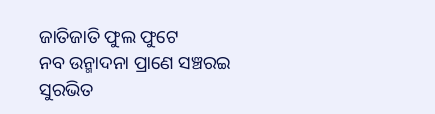ଜାତିଜାତି ଫୁଲ ଫୁଟେ
ନବ ଉନ୍ମାଦନା ପ୍ରାଣେ ସଞ୍ଚରଇ
ସୁରଭିତ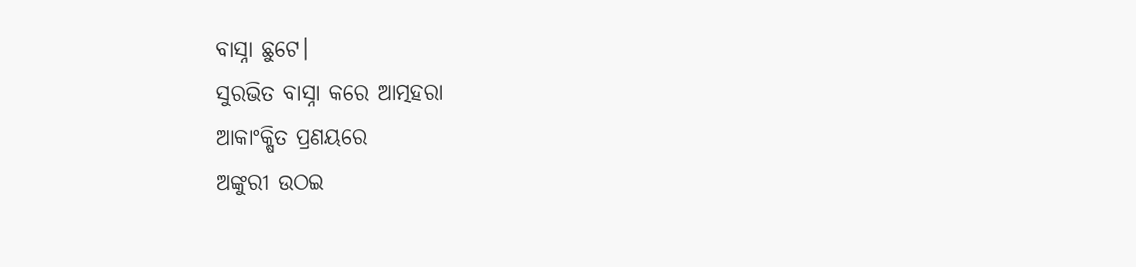ବାସ୍ନା ଛୁଟେ।
ସୁରଭିତ ବାସ୍ନା କରେ ଆତ୍ମହରା
ଆକାଂକ୍ଷିତ ପ୍ରଣୟରେ
ଅଙ୍କୁରୀ ଉଠଇ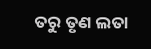ତରୁ ତୃଣ ଲତା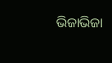ଭିଜାଭିଜା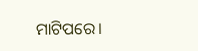ମାଟିପରେ।